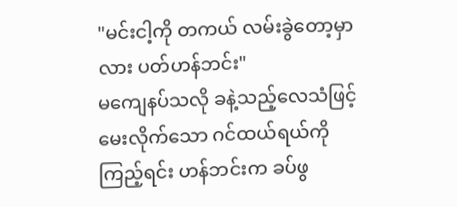"မင်းငါ့ကို တကယ် လမ်းခွဲတော့မှာလား ပတ်ဟန်ဘင်း"
မကျေနပ်သလို ခနဲ့သည့်လေသံဖြင့် မေးလိုက်သော ဂင်ထယ်ရယ်ကိုကြည့်ရင်း ဟန်ဘင်းက ခပ်ဖွ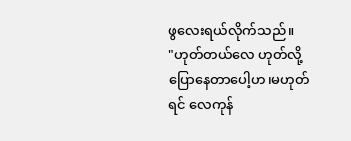ဖွလေးရယ်လိုက်သည်။
"ဟုတ်တယ်လေ ဟုတ်လို့ ပြောနေတာပေါ့ဟ၊မဟုတ်ရင် လေကုန်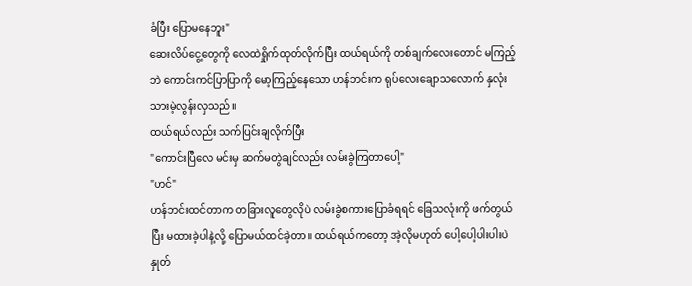ခံပြီး ပြောမနေဘူး"
ဆေးလိပ်ငွေ့တွေကို လေထဲရှိုက်ထုတ်လိုက်ပြီး ထယ်ရယ်ကို တစ်ချက်လေးတောင် မကြည့်ဘဲ ကောင်းကင်ပြာပြာကို မော့ကြည့်နေသော ဟန်ဘင်းက ရုပ်လေးချောသလောက် နှလုံးသားမဲ့လွန်းလှသည်။
ထယ်ရယ်လည်း သက်ပြင်းချလိုက်ပြီး
"ကောင်းပြီလေ မင်းမှ ဆက်မတွဲချင်လည်း လမ်းခွဲကြတာပေါ့"
"ဟင်"
ဟန်ဘင်းထင်တာက တခြားလူတွေလိုပဲ လမ်းခွဲစကားပြောခံရရင် ခြေသလုံးကို ဖက်တွယ်ပြီး မထားခဲ့ပါနဲ့လို့ ပြောမယ်ထင်ခဲ့တာ။ ထယ်ရယ်ကတော့ အဲ့လိုမဟုတ် ပေါ့ပေါ့ပါးပါးပဲ နှုတ်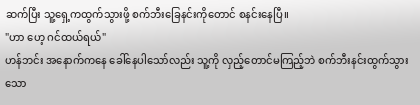ဆက်ပြီး သူ့ရှေ့ကထွက်သွားဖို့ စက်ဘီးခြေနင်းကိုတောင် စနင်းနေပြီ။
"ဟာ ဟေ့ ဂင်ထယ်ရယ်"
ဟန်ဘင်း အနောက်ကနေ ခေါ်နေပါသော်လည်း သူ့ကို လှည့်တောင်မကြည့်ဘဲ စက်ဘီးနင်းထွက်သွားသော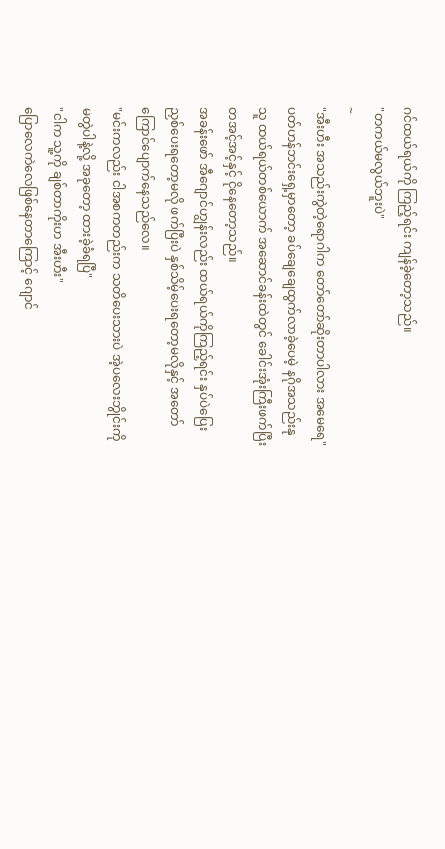ဂင်ထယ်ရယ်ကို ကြည့်ရင်း ကျန်ခဲ့တော့သည်။
"တကယ်မလွယ်ဘူးပဲ"
~
"အီးဟီး အသည်းကွဲတဲ့ရောဂါက တော်တော်ဆိုးတာပါလား အမေရေ"
ပတ်ဟန်ဘင်းရှေ့မှာတော့ ခပ်ချေချေထွက်လာခဲ့ပေမဲ့ နဂိုအသည်းနုသူ ထယ်ရယ်တစ်ယောက် အဆောင်ခန်းထဲတွင် ခေါင်းအုံးကြီးဖက်ပြီး တအင့်အင့်နှင့် ငိုနေတော့သည်။
အခန်းဖော် အီဂျောင်ဟျွန်းလည်း ထယ်ရယ်ကိုကြည့်ရင်း နှပ်ပဲပြေးညှစ်ပေးရတော့မလို ဖက်ပြီးပဲ နှစ်သိမ့်ပေးရတော့မလိုနှင့် အတော်ကြောင်ပျောက်နေသည်လေ။
"မင်းကလည်း ငါအစကတည်းက သတိပေးသားပဲ အဲ့ပလေးဘွိုင်းကို မတွဲပါနဲ့လို့ အခုတော့ ထားခဲ့ခံရပြီ"
"ငါက သူ့ကို ချစ်တာကိုးဟ အီးဟီး"
ပြောလေကဲလေဖြစ်နေတာကြောင့် ဂျောင်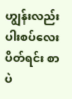ဟျွန်းလည်း ပါးစပ်လေးပိတ်ရင်း စာပဲ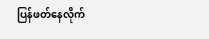ပြန်ဖတ်နေလိုက်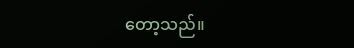တော့သည်။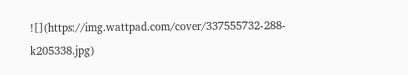![](https://img.wattpad.com/cover/337555732-288-k205338.jpg)